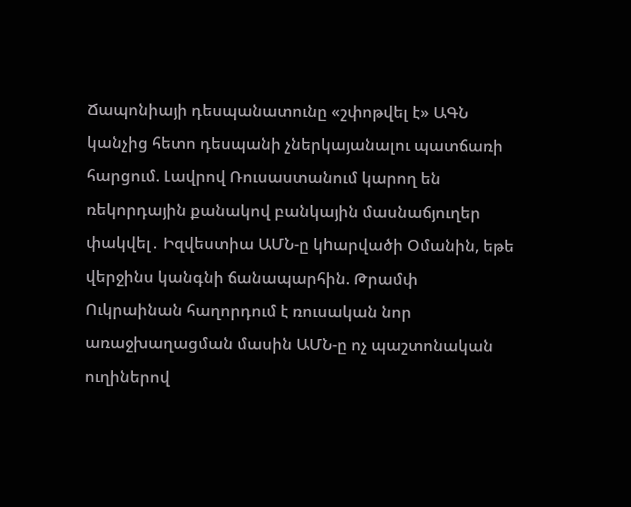Ճապոնիայի դեսպանատունը «շփոթվել է» ԱԳՆ կանչից հետո դեսպանի չներկայանալու պատճառի հարցում. Լավրով Ռուսաստանում կարող են ռեկորդային քանակով բանկային մասնաճյուղեր փակվել․ Իզվեստիա ԱՄՆ-ը կhարվածի Օմանին, եթե վերջինս կանգնի ճանապարհին. Թրամփ Ուկրաինան հաղորդում է ռուսական նոր առաջխաղացման մասին ԱՄՆ-ը ոչ պաշտոնական ուղիներով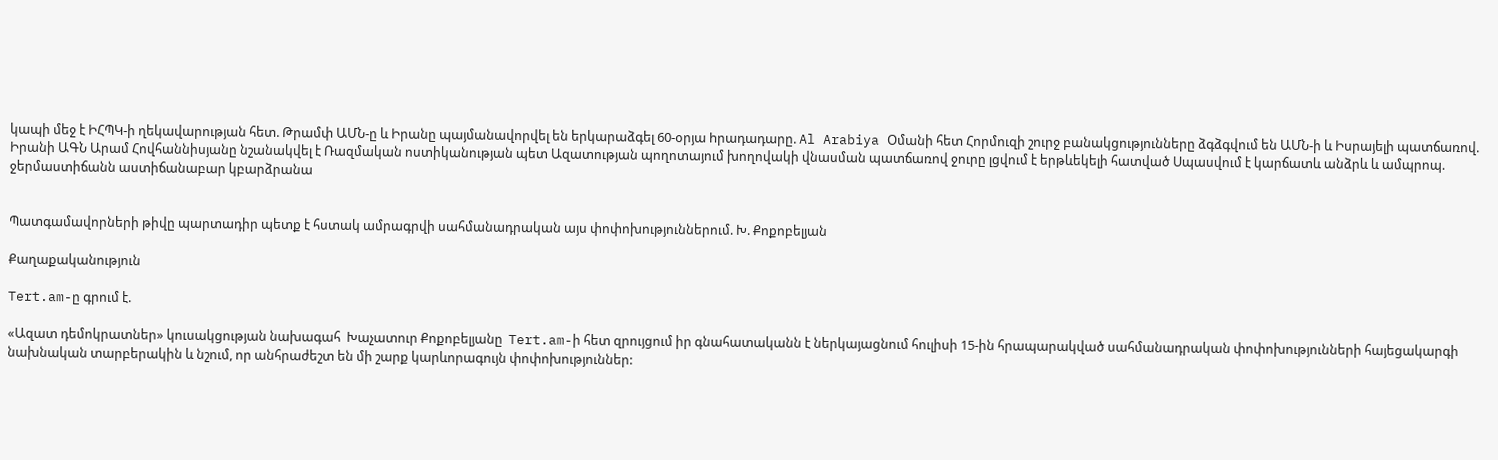կապի մեջ է ԻՀՊԿ-ի ղեկավարության հետ. Թրամփ ԱՄՆ-ը և Իրանը պայմանավորվել են երկարաձգել 60-օրյա hրադադարը. Al Arabiya Օմանի հետ Հորմուզի շուրջ բանակցությունները ձգձգվում են ԱՄՆ-ի և Իսրայելի պատճառով. Իրանի ԱԳՆ Արամ Հովհաննիսյանը նշանակվել է Ռազմական ոստիկանության պետ Ազատության պողոտայում խողովակի վնասման պատճառով ջուրը լցվում է երթևեկելի հատված Սպասվում է կարճատև անձրև և ամպրոպ. ջերմաստիճանն աստիճանաբար կբարձրանա


Պատգամավորների թիվը պարտադիր պետք է հստակ ամրագրվի սահմանադրական այս փոփոխություններում. Խ. Քոքոբելյան

Քաղաքականություն

Tert.am-ը գրում է.

«Ազատ դեմոկրատներ» կուսակցության նախագահ  Խաչատուր Քոքոբելյանը  Tert.am-ի հետ զրույցում իր գնահատականն է ներկայացնում հուլիսի 15-ին հրապարակված սահմանադրական փոփոխությունների հայեցակարգի նախնական տարբերակին և նշում, որ անհրաժեշտ են մի շարք կարևորագույն փոփոխություններ: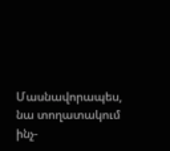Մասնավորապես, նա տողատակում ինչ-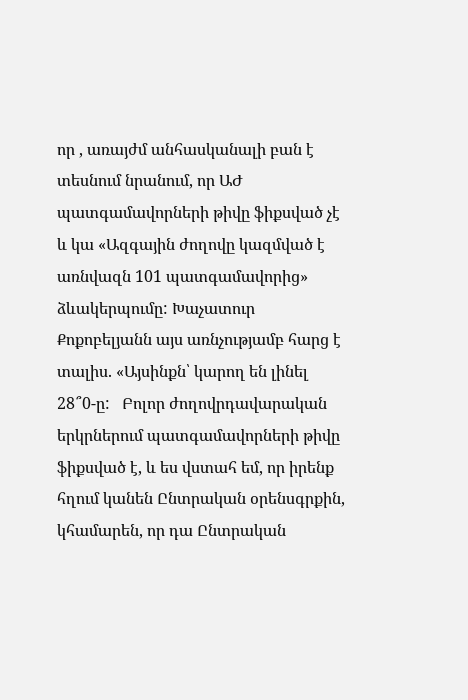որ , առայժմ անհասկանալի բան է տեսնում նրանում, որ ԱԺ պատգամավորների թիվը ֆիքսված չէ և կա «Ազգային ժողովը կազմված է առնվազն 101 պատգամավորից» ձևակերպումը: Խաչատուր Քոքոբելյանն այս առնչությամբ հարց է տալիս. «Այսինքն՝ կարող են լինել 28՞0-ը:   Բոլոր ժողովրդավարական երկրներում պատգամավորների թիվը ֆիքսված է, և ես վստահ եմ, որ իրենք հղում կանեն Ընտրական օրենսգրքին, կհամարեն, որ դա Ընտրական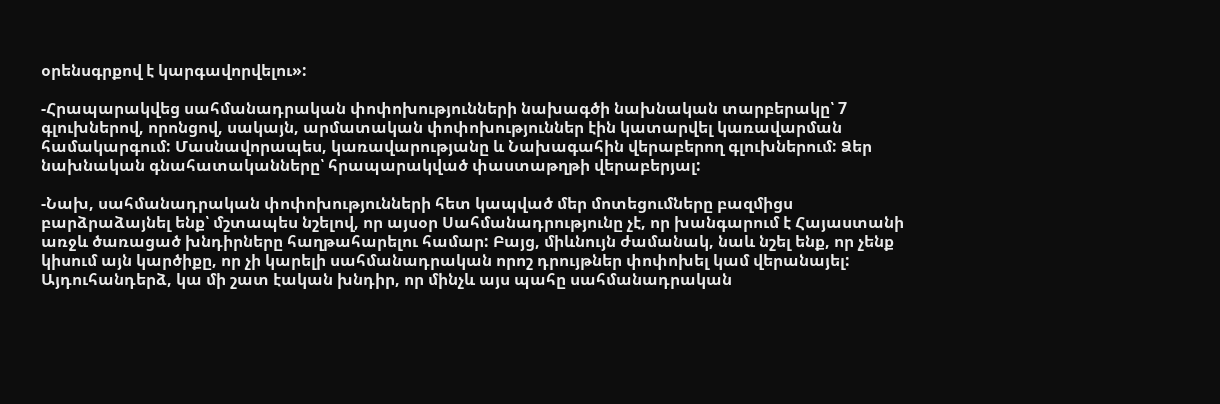օրենսգրքով է կարգավորվելու»:

-Հրապարակվեց սահմանադրական փոփոխությունների նախագծի նախնական տարբերակը՝ 7 գլուխներով, որոնցով, սակայն, արմատական փոփոխություններ էին կատարվել կառավարման համակարգում: Մասնավորապես, կառավարությանը և Նախագահին վերաբերող գլուխներում: Ձեր նախնական գնահատականները՝ հրապարակված փաստաթղթի վերաբերյալ:

-Նախ, սահմանադրական փոփոխությունների հետ կապված մեր մոտեցումները բազմիցս բարձրաձայնել ենք՝ մշտապես նշելով, որ այսօր Սահմանադրությունը չէ, որ խանգարում է Հայաստանի առջև ծառացած խնդիրները հաղթահարելու համար: Բայց, միևնույն ժամանակ, նաև նշել ենք, որ չենք կիսում այն կարծիքը, որ չի կարելի սահմանադրական որոշ դրույթներ փոփոխել կամ վերանայել: Այդուհանդերձ, կա մի շատ էական խնդիր, որ մինչև այս պահը սահմանադրական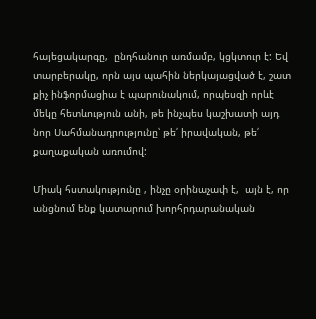հայեցակարգը,  ընդհանուր առմամբ, կցկտուր է: Եվ տարբերակը, որն այս պահին ներկայացված է, շատ քիչ ինֆորմացիա է պարունակում, որպեսզի որևէ մեկը հետևություն անի, թե ինչպես կաշխատի այդ նոր Սահմանադրությունը՝ թե՛ իրավական, թե՛ քաղաքական առումով:

Միակ հստակությունը , ինչը օրինաչափ է,  այն է, որ անցնում ենք կատարում խորհրդարանական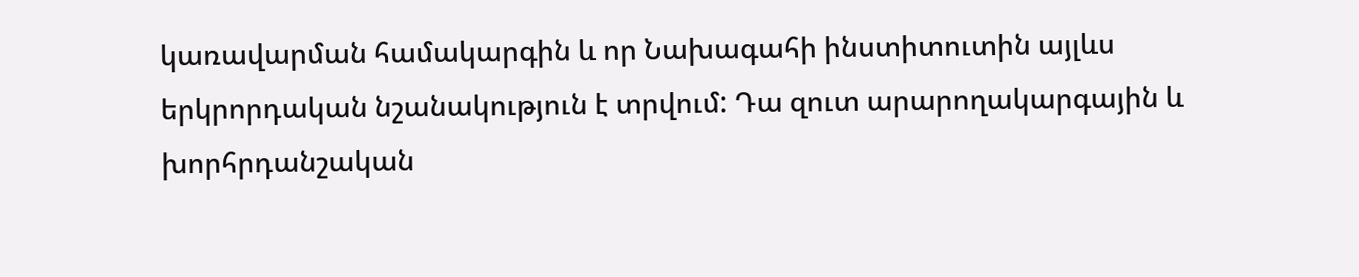կառավարման համակարգին և որ Նախագահի ինստիտուտին այլևս երկրորդական նշանակություն է տրվում: Դա զուտ արարողակարգային և խորհրդանշական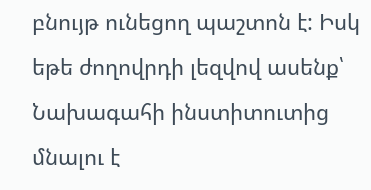բնույթ ունեցող պաշտոն է: Իսկ եթե ժողովրդի լեզվով ասենք՝ Նախագահի ինստիտուտից մնալու է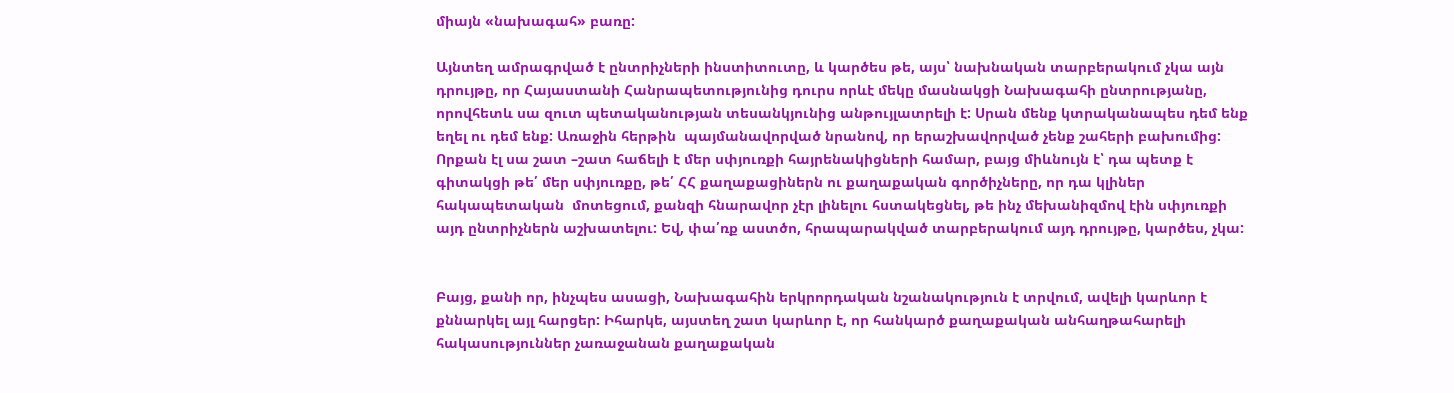միայն «նախագահ» բառը:

Այնտեղ ամրագրված է ընտրիչների ինստիտուտը, և կարծես թե, այս՝ նախնական տարբերակում չկա այն դրույթը, որ Հայաստանի Հանրապետությունից դուրս որևէ մեկը մասնակցի Նախագահի ընտրությանը, որովհետև սա զուտ պետականության տեսանկյունից անթույլատրելի է: Սրան մենք կտրականապես դեմ ենք եղել ու դեմ ենք: Առաջին հերթին  պայմանավորված նրանով, որ երաշխավորված չենք շահերի բախումից:  Որքան էլ սա շատ –շատ հաճելի է մեր սփյուռքի հայրենակիցների համար, բայց միևնույն է՝ դա պետք է գիտակցի թե՛ մեր սփյուռքը, թե՛ ՀՀ քաղաքացիներն ու քաղաքական գործիչները, որ դա կլիներ հակապետական  մոտեցում, քանզի հնարավոր չէր լինելու հստակեցնել, թե ինչ մեխանիզմով էին սփյուռքի այդ ընտրիչներն աշխատելու: Եվ, փա՛ռք աստծո, հրապարակված տարբերակում այդ դրույթը, կարծես, չկա:


Բայց, քանի որ, ինչպես ասացի, Նախագահին երկրորդական նշանակություն է տրվում, ավելի կարևոր է քննարկել այլ հարցեր: Իհարկե, այստեղ շատ կարևոր է, որ հանկարծ քաղաքական անհաղթահարելի  հակասություններ չառաջանան քաղաքական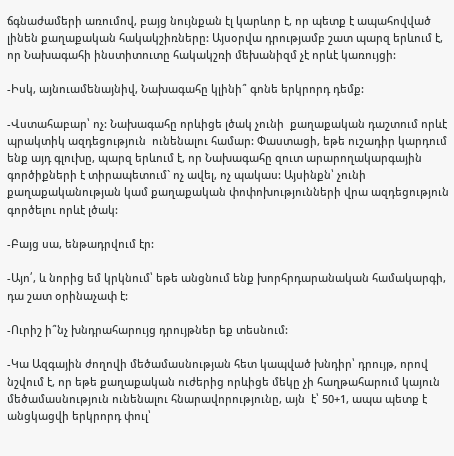ճգնաժամերի առումով, բայց նույնքան էլ կարևոր է, որ պետք է ապահովված լինեն քաղաքական հակակշիռները: Այսօրվա դրությամբ շատ պարզ երևում է, որ Նախագահի ինստիտուտը հակակշռի մեխանիզմ չէ որևէ կառույցի:

-Իսկ, այնուամենայնիվ, Նախագահը կլինի՞ գոնե երկրորդ դեմք:

-Վստահաբար՝ ոչ: Նախագահը որևիցե լծակ չունի  քաղաքական դաշտում որևէ պրակտիկ ազդեցություն  ունենալու համար: Փաստացի, եթե ուշադիր կարդում ենք այդ գլուխը, պարզ երևում է, որ Նախագահը զուտ արարողակարգային գործիքների է տիրապետում` ոչ ավել, ոչ պակաս: Այսինքն՝ չունի քաղաքականության կամ քաղաքական փոփոխությունների վրա ազդեցություն գործելու որևէ լծակ:

-Բայց սա, ենթադրվում էր:

-Այո՛, և նորից եմ կրկնում՝ եթե անցնում ենք խորհրդարանական համակարգի, դա շատ օրինաչափ է:

-Ուրիշ ի՞նչ խնդրահարույց դրույթներ եք տեսնում:

-Կա Ազգային ժողովի մեծամասնության հետ կապված խնդիր՝ դրույթ, որով նշվում է, որ եթե քաղաքական ուժերից որևիցե մեկը չի հաղթահարում կայուն մեծամասնություն ունենալու հնարավորությունը, այն  է՝ 50+1, ապա պետք է անցկացվի երկրորդ փուլ՝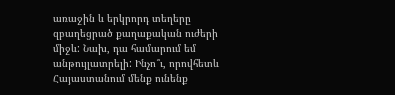առաջին և երկրորդ տեղերը զբաղեցրած քաղաքական ուժերի միջև: Նախ, դա համարում եմ անթույլատրելի: Ինչո՞ւ, որովհետև Հայաստանում մենք ունենք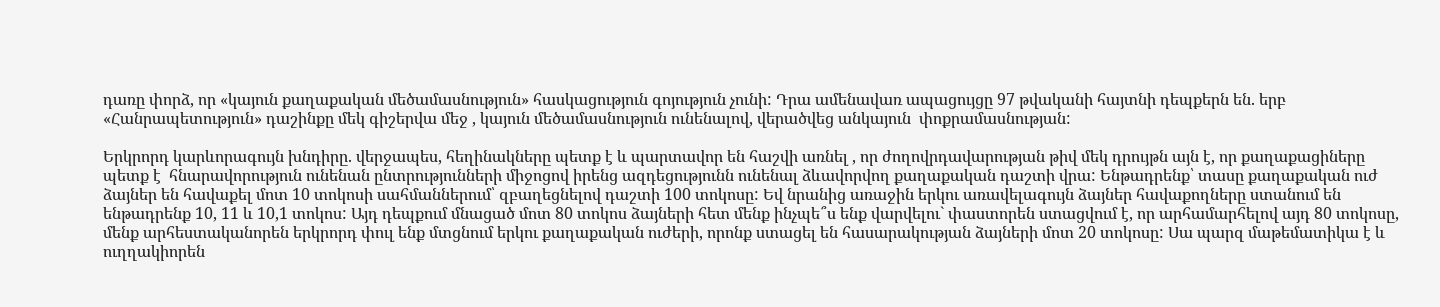դառը փորձ, որ «կայուն քաղաքական մեծամասնություն» հասկացություն գոյություն չունի: Դրա ամենավառ ապացույցը 97 թվականի հայտնի դեպքերն են. երբ «Հանրապետություն» դաշինքը մեկ գիշերվա մեջ , կայուն մեծամասնություն ունենալով, վերածվեց անկայուն  փոքրամասնության:

Երկրորդ կարևորագույն խնդիրը. վերջապես, հեղինակները պետք է և պարտավոր են հաշվի առնել , որ ժողովրդավարության թիվ մեկ դրույթն այն է, որ քաղաքացիները պետք է  հնարավորություն ունենան ընտրությունների միջոցով իրենց ազդեցությունն ունենալ ձևավորվող քաղաքական դաշտի վրա: Ենթադրենք՝ տասը քաղաքական ուժ ձայներ են հավաքել մոտ 10 տոկոսի սահմաններում՝ զբաղեցնելով դաշտի 100 տոկոսը: Եվ նրանից առաջին երկու առավելագույն ձայներ հավաքողները ստանում են ենթադրենք 10, 11 և 10,1 տոկոս: Այդ դեպքում մնացած մոտ 80 տոկոս ձայների հետ մենք ինչպե՞ս ենք վարվելու` փաստորեն ստացվում է, որ արհամարհելով այդ 80 տոկոսը, մենք արհեստականորեն երկրորդ փուլ ենք մտցնում երկու քաղաքական ուժերի, որոնք ստացել են հասարակության ձայների մոտ 20 տոկոսը: Սա պարզ մաթեմատիկա է և ուղղակիորեն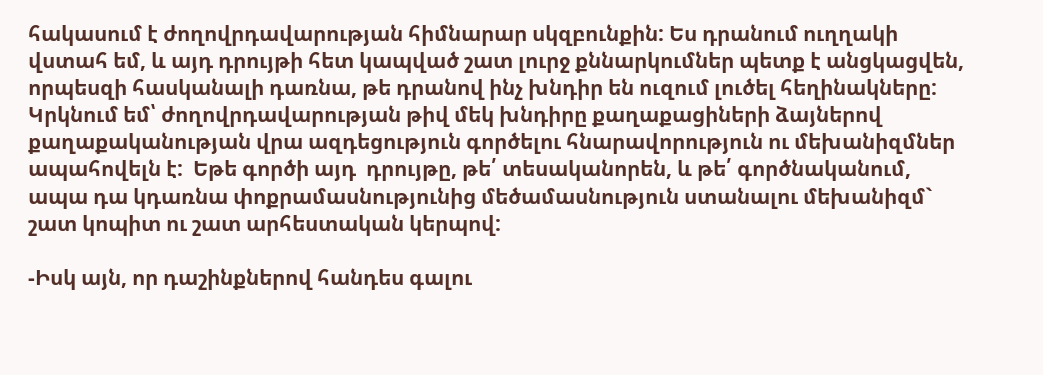հակասում է ժողովրդավարության հիմնարար սկզբունքին: Ես դրանում ուղղակի վստահ եմ, և այդ դրույթի հետ կապված շատ լուրջ քննարկումներ պետք է անցկացվեն, որպեսզի հասկանալի դառնա, թե դրանով ինչ խնդիր են ուզում լուծել հեղինակները: Կրկնում եմ՝ ժողովրդավարության թիվ մեկ խնդիրը քաղաքացիների ձայներով քաղաքականության վրա ազդեցություն գործելու հնարավորություն ու մեխանիզմներ ապահովելն է:  Եթե գործի այդ  դրույթը, թե՛ տեսականորեն, և թե՛ գործնականում, ապա դա կդառնա փոքրամասնությունից մեծամասնություն ստանալու մեխանիզմ` շատ կոպիտ ու շատ արհեստական կերպով:

-Իսկ այն, որ դաշինքներով հանդես գալու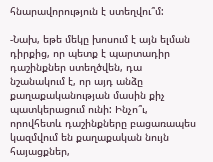հնարավորություն է ստեղվու՞մ:

-Նախ, եթե մեկը խոսում է այն ելման դիրքից, որ պետք է պարտադիր դաշինքներ ստեղծվեն, դա նշանակում է, որ այդ անձը քաղաքականության մասին քիչ պատկերացում ունի: Ինչո՞ւ, որովհետև դաշինքները բացառապես կազմվում են քաղաքական նույն հայացքներ,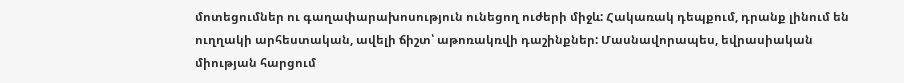մոտեցումներ ու գաղափարախոսություն ունեցող ուժերի միջև: Հակառակ դեպքում, դրանք լինում են ուղղակի արհեստական, ավելի ճիշտ՝ աթոռակռվի դաշինքներ: Մասնավորապես, եվրասիական միության հարցում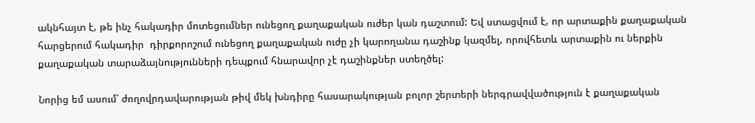ակնհայտ է, թե ինչ հակադիր մոտեցումներ ունեցող քաղաքական ուժեր կան դաշտում: Եվ ստացվում է, որ արտաքին քաղաքական հարցերում հակադիր  դիրքորոշում ունեցող քաղաքական ուժը չի կարողանա դաշինք կազմել, որովհետև արտաքին ու ներքին քաղաքական տարաձայնությունների դեպքում հնարավոր չէ դաշինքներ ստեղծել:

Նորից եմ ասում՝ ժողովրդավարության թիվ մեկ խնդիրը հասարակության բոլոր շերտերի ներգրավվածություն է քաղաքական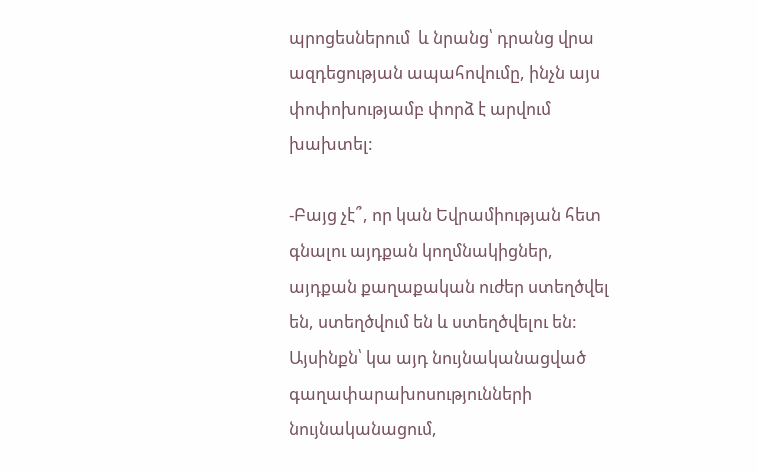պրոցեսներում  և նրանց՝ դրանց վրա  ազդեցության ապահովումը, ինչն այս փոփոխությամբ փորձ է արվում խախտել:

-Բայց չէ՞, որ կան Եվրամիության հետ գնալու այդքան կողմնակիցներ, այդքան քաղաքական ուժեր ստեղծվել են, ստեղծվում են և ստեղծվելու են: Այսինքն՝ կա այդ նույնականացված գաղափարախոսությունների նույնականացում,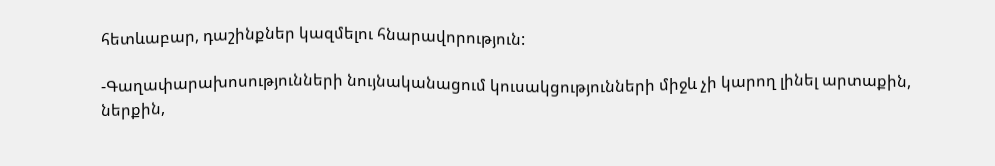հետևաբար, դաշինքներ կազմելու հնարավորություն:

-Գաղափարախոսությունների նույնականացում կուսակցությունների միջև չի կարող լինել արտաքին, ներքին,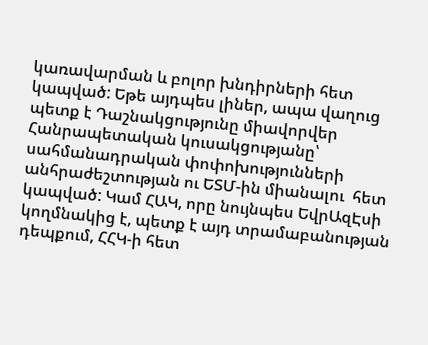կառավարման և բոլոր խնդիրների հետ կապված: Եթե այդպես լիներ, ապա վաղուց պետք է Դաշնակցությունը միավորվեր Հանրապետական կուսակցությանը՝ սահմանադրական փոփոխությունների անհրաժեշտության ու ԵՏՄ-ին միանալու  հետ կապված: Կամ ՀԱԿ, որը նույնպես ԵվրԱզԷսի կողմնակից է, պետք է այդ տրամաբանության դեպքում, ՀՀԿ-ի հետ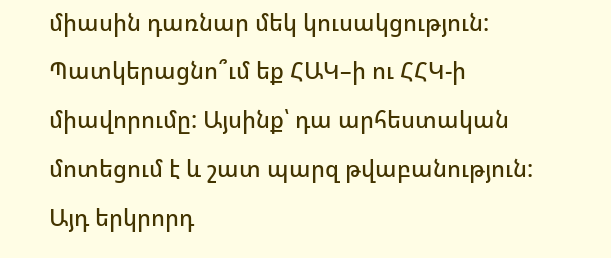միասին դառնար մեկ կուսակցություն: Պատկերացնո՞ւմ եք ՀԱԿ–ի ու ՀՀԿ-ի միավորումը: Այսինք՝ դա արհեստական մոտեցում է և շատ պարզ թվաբանություն:  Այդ երկրորդ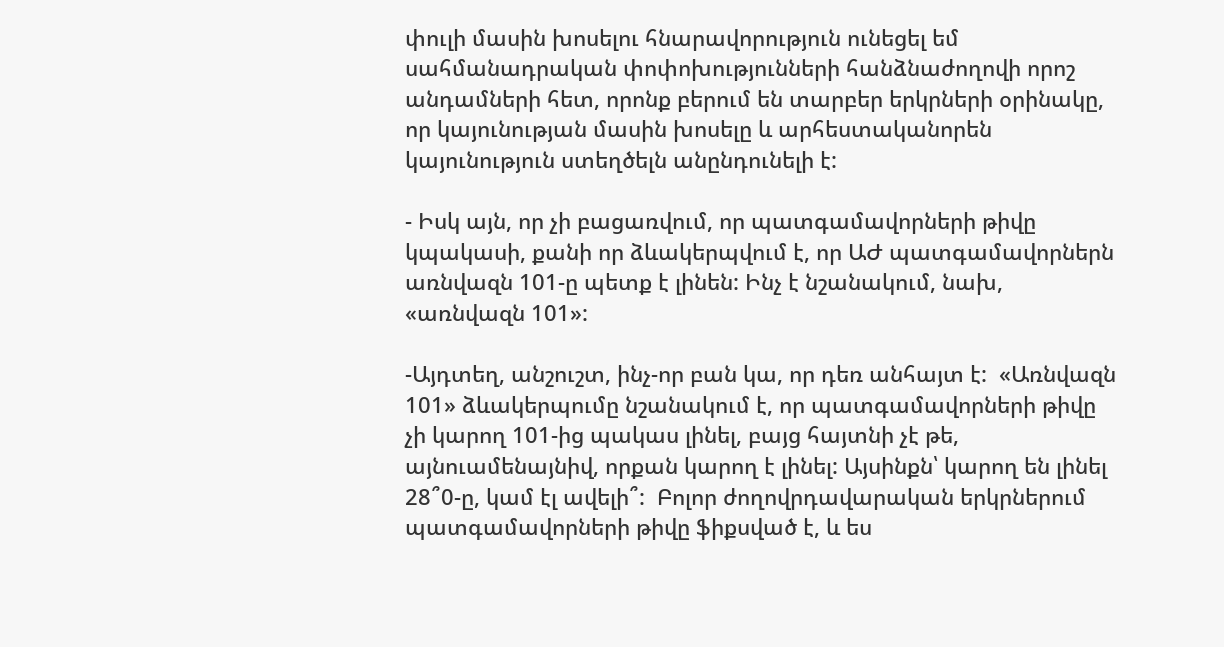փուլի մասին խոսելու հնարավորություն ունեցել եմ սահմանադրական փոփոխությունների հանձնաժողովի որոշ անդամների հետ, որոնք բերում են տարբեր երկրների օրինակը, որ կայունության մասին խոսելը և արհեստականորեն կայունություն ստեղծելն անընդունելի է:

- Իսկ այն, որ չի բացառվում, որ պատգամավորների թիվը կպակասի, քանի որ ձևակերպվում է, որ ԱԺ պատգամավորներն առնվազն 101-ը պետք է լինեն: Ինչ է նշանակում, նախ, «առնվազն 101»:

-Այդտեղ, անշուշտ, ինչ-որ բան կա, որ դեռ անհայտ է:  «Առնվազն 101» ձևակերպումը նշանակում է, որ պատգամավորների թիվը չի կարող 101-ից պակաս լինել, բայց հայտնի չէ թե, այնուամենայնիվ, որքան կարող է լինել: Այսինքն՝ կարող են լինել 28՞0-ը, կամ էլ ավելի՞:  Բոլոր ժողովրդավարական երկրներում պատգամավորների թիվը ֆիքսված է, և ես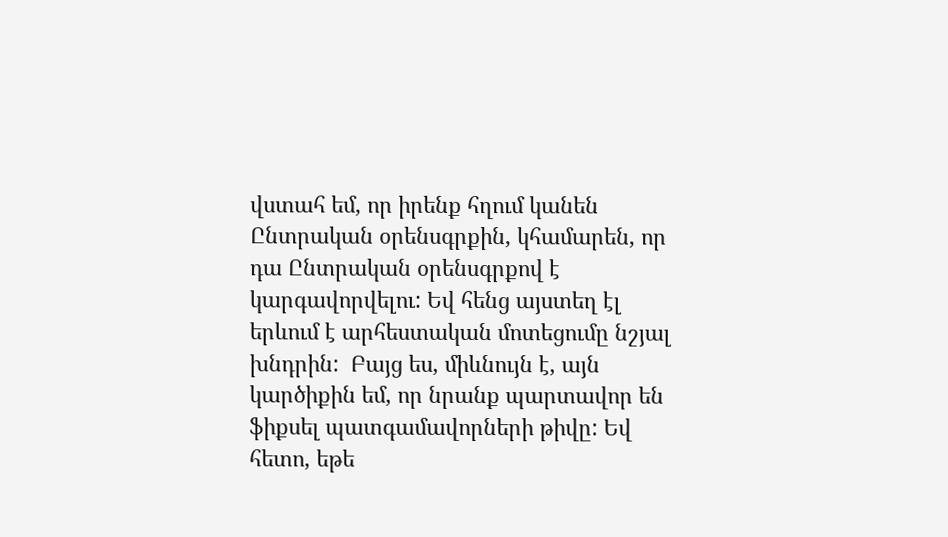վստահ եմ, որ իրենք հղում կանեն Ընտրական օրենսգրքին, կհամարեն, որ դա Ընտրական օրենսգրքով է կարգավորվելու: Եվ հենց այստեղ էլ երևում է արհեստական մոտեցումը նշյալ խնդրին:  Բայց ես, միևնույն է, այն կարծիքին եմ, որ նրանք պարտավոր են ֆիքսել պատգամավորների թիվը: Եվ հետո, եթե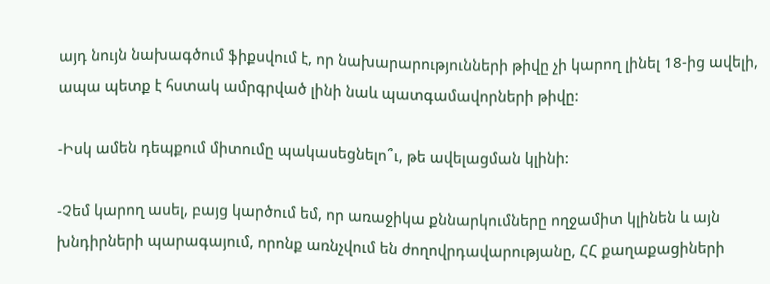այդ նույն նախագծում ֆիքսվում է, որ նախարարությունների թիվը չի կարող լինել 18-ից ավելի, ապա պետք է հստակ ամրգրված լինի նաև պատգամավորների թիվը:

-Իսկ ամեն դեպքում միտումը պակասեցնելո՞ւ, թե ավելացման կլինի:

-Չեմ կարող ասել, բայց կարծում եմ, որ առաջիկա քննարկումները ողջամիտ կլինեն և այն խնդիրների պարագայում, որոնք առնչվում են ժողովրդավարությանը, ՀՀ քաղաքացիների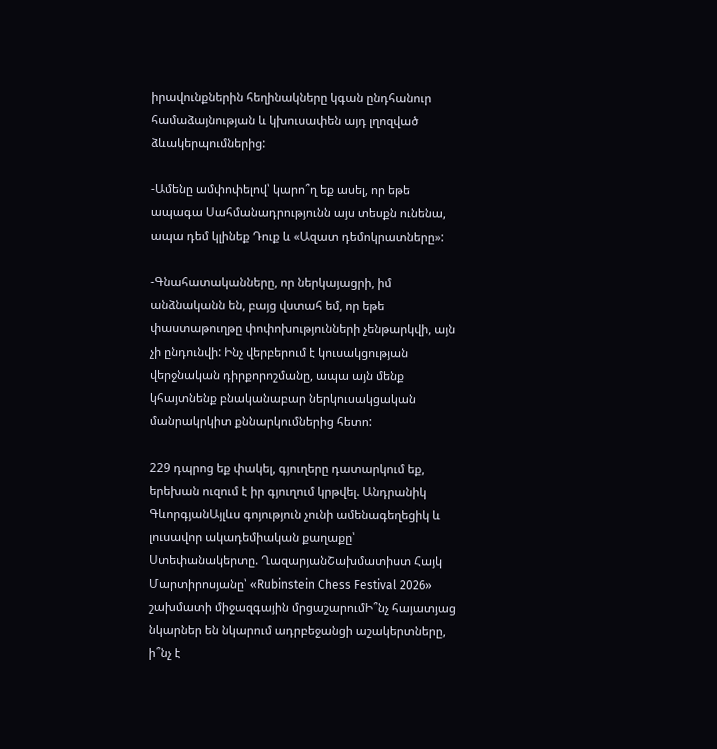իրավունքներին հեղինակները կգան ընդհանուր համաձայնության և կխուսափեն այդ լղոզված ձևակերպումներից:

-Ամենը ամփոփելով՝ կարո՞ղ եք ասել, որ եթե ապագա Սահմանադրությունն այս տեսքն ունենա, ապա դեմ կլինեք Դուք և «Ազատ դեմոկրատները»:

-Գնահատականները, որ ներկայացրի, իմ անձնականն են, բայց վստահ եմ, որ եթե փաստաթուղթը փոփոխությունների չենթարկվի, այն չի ընդունվի: Ինչ վերբերում է կուսակցության վերջնական դիրքորոշմանը, ապա այն մենք կհայտնենք բնականաբար ներկուսակցական մանրակրկիտ քննարկումներից հետո:

229 դպրոց եք փակել, գյուղերը դատարկում եք, երեխան ուզում է իր գյուղում կրթվել. Անդրանիկ ԳևորգյանԱյլևս գոյություն չունի ամենագեղեցիկ և լուսավոր ակադեմիական քաղաքը՝ Ստեփանակերտը. ՂազարյանՇախմատիստ Հայկ Մարտիրոսյանը՝ «Rubinstein Chess Festival 2026» շախմատի միջազգային մրցաշարումԻ՞նչ հայատյաց նկարներ են նկարում ադրբեջանցի աշակերտները, ի՞նչ է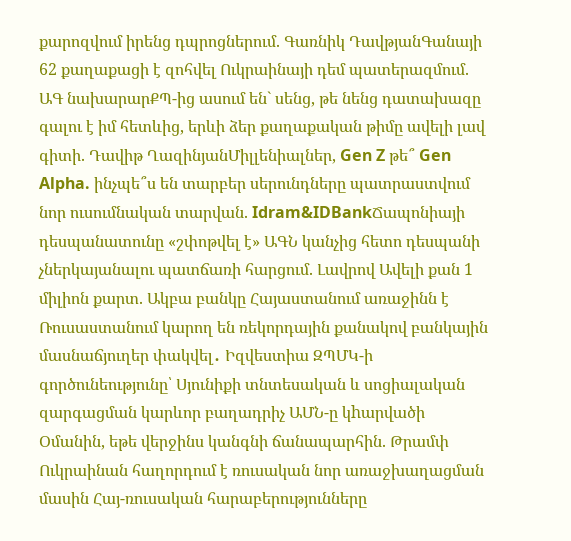քարոզվում իրենց դպրոցներում. Գառնիկ ԴավթյանԳանայի 62 քաղաքացի է զոհվել Ուկրաինայի դեմ պատերազմում. ԱԳ նախարարՔՊ-ից ասում են` սենց, թե նենց դատախազը գալու է իմ հետևից, երևի ձեր քաղաքական թիմը ավելի լավ գիտի. Դավիթ ՂազինյանՄիլլենիալներ, Gen Z թե՞ Gen Alpha. ինչպե՞ս են տարբեր սերունդները պատրաստվում նոր ուսումնական տարվան. Idram&IDBankՃապոնիայի դեսպանատունը «շփոթվել է» ԱԳՆ կանչից հետո դեսպանի չներկայանալու պատճառի հարցում. Լավրով Ավելի քան 1 միլիոն քարտ. Ակբա բանկը Հայաստանում առաջինն է Ռուսաստանում կարող են ռեկորդային քանակով բանկային մասնաճյուղեր փակվել․ Իզվեստիա ԶՊՄԿ-ի գործունեությունը՝ Սյունիքի տնտեսական և սոցիալական զարգացման կարևոր բաղադրիչ ԱՄՆ-ը կhարվածի Օմանին, եթե վերջինս կանգնի ճանապարհին. Թրամփ Ուկրաինան հաղորդում է ռուսական նոր առաջխաղացման մասին Հայ-ռուսական հարաբերությունները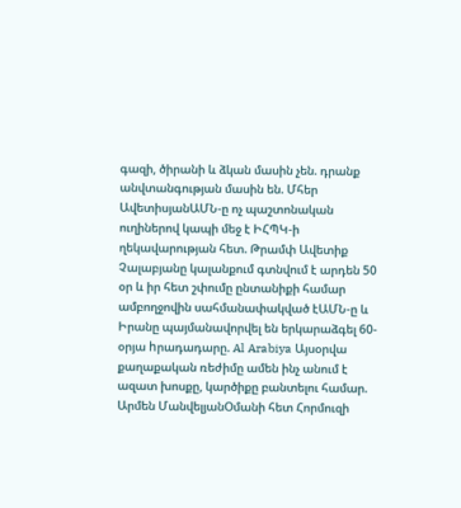գազի, ծիրանի և ձկան մասին չեն. դրանք անվտանգության մասին են. Մհեր ԱվետիսյանԱՄՆ-ը ոչ պաշտոնական ուղիներով կապի մեջ է ԻՀՊԿ-ի ղեկավարության հետ. Թրամփ Ավետիք Չալաբյանը կալանքում գտնվում է արդեն 50 օր և իր հետ շփումը ընտանիքի համար ամբողջովին սահմանափակված էԱՄՆ-ը և Իրանը պայմանավորվել են երկարաձգել 60-օրյա hրադադարը. Al Arabiya Այսօրվա քաղաքական ռեժիմը ամեն ինչ անում է ազատ խոսքը, կարծիքը բանտելու համար. Արմեն ՄանվելյանՕմանի հետ Հորմուզի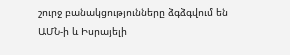շուրջ բանակցությունները ձգձգվում են ԱՄՆ-ի և Իսրայելի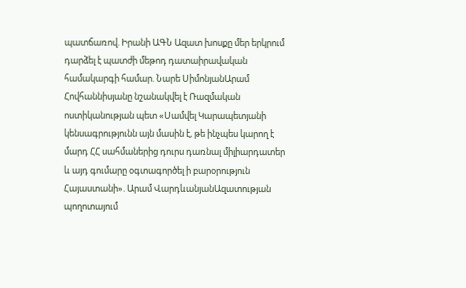պատճառով. Իրանի ԱԳՆ Ազատ խոսքը մեր երկրում դարձել է պատժի մեթոդ դատաիրավական համակարգի համար. Նարե ՍիմոնյանԱրամ Հովհաննիսյանը նշանակվել է Ռազմական ոստիկանության պետ «Սամվել Կարապետյանի կենսագրությունն այն մասին է, թե ինչպես կարող է մարդ ՀՀ սահմաներից դուրս դառնալ միլիարդատեր և այդ գումարը օգտագործել ի բարօրություն Հայաստանի». Արամ ՎարդևանյանԱզատության պողոտայում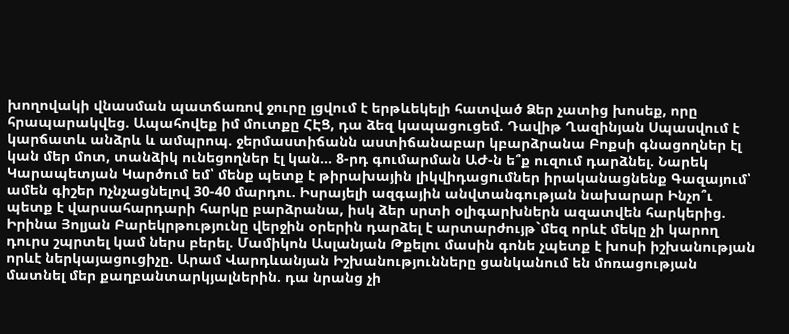խողովակի վնասման պատճառով ջուրը լցվում է երթևեկելի հատված Ձեր չատից խոսեք, որը հրապարակվեց. Ապահովեք իմ մուտքը ՀԷՑ, դա ձեզ կապացուցեմ. Դավիթ Ղազինյան Սպասվում է կարճատև անձրև և ամպրոպ. ջերմաստիճանն աստիճանաբար կբարձրանա Բոքսի գնացողներ էլ կան մեր մոտ, տանձիկ ունեցողներ էլ կան... 8-րդ գումարման ԱԺ-ն ե՞ք ուզում դարձնել. Նարեկ Կարապետյան Կարծում եմ՝ մենք պետք է թիրախային լիկվիդացnւմներ իրականացնենք Գազայում՝ ամեն գիշեր nչնչացնելով 30-40 մարդու. Իսրայելի ազգային անվտանգության նախարար Ինչո՞ւ պետք է վարսահարդարի հարկը բարձրանա, իսկ ձեր սրտի օլիգարխներն ազատվեն հարկերից. Իրինա Յոլյան Բարեկրթությունը վերջին օրերին դարձել է արտարժույթ`մեզ որևէ մեկը չի կարող դուրս շպրտել կամ ներս բերել. Մամիկոն Ասլանյան Թքելու մասին գոնե չպետք է խոսի իշխանության որևէ ներկայացուցիչը. Արամ Վարդևանյան Իշխանությունները ցանկանում են մոռացության մատնել մեր քաղբանտարկյալներին. դա նրանց չի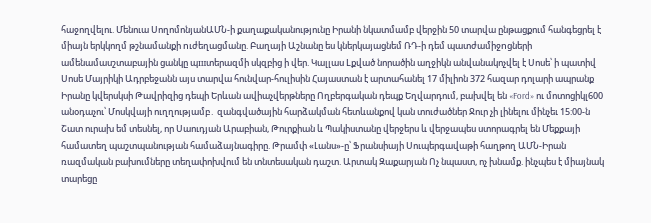հաջողվելու. Մենուա ՍողոմոնյանԱՄՆ-ի քաղաքականությունը Իրանի նկատմամբ վերջին 50 տարվա ընթացքում հանգեցրել է միայն երկկողմ թշնամանքի nւժեղացմանը. Բաղայի Աշնանը ես կներկայացնեմ ՌԴ-ի դեմ պատժամիջnցների ամենամասշտաբային ցանկը պшտերազմի սկզբից ի վեր. Կալլաս Lքված նորածին աղջիկն անվանակոչվել է Սոսե՝ ի պատիվ Սոսե Մայրիկի Ադրբեջանն այս տարվա հունվար-հուլիսին Հայաստան է արտահանել 17 միլիոն 372 հազար դոլարի ապրանք Իրանը կվերսկսի Թավրիզից դեպի Երևան ավիաչվերթները Ողբերգական դեպք Եղվարդում, բախվել են «Ford» ու մոտոցիկլ600 անօդաչու՝ Մոսկվայի ուղղությամբ․ զանգվածային հարձակման հետևանքով կան տուժածներ Ջուր չի լինելու մինչեւ 15:00-ն Շատ ուրախ եմ տեսնել, որ Սաուդյան Արաբիան, Թուրքիան և Պակիստանը վերջերս և վերջապես ստորագրել են Մեքքայի համատեղ պաշտպանության համաձայնագիրը. Թրամփ «Լանս»-ը՝ Ֆրանսիայի Սուպերգավաթի հաղթող ԱՄՆ-Իրան ռազմական բախումները տեղափոխվում են տնտեսական դաշտ. Արտակ Զաքարյան Ոչ նպաստ, ոչ խնամք. ինչպես է միայնակ տարեցը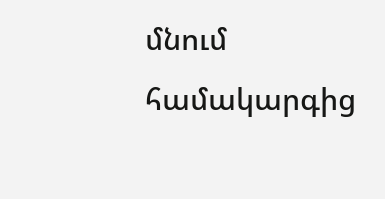մնում համակարգից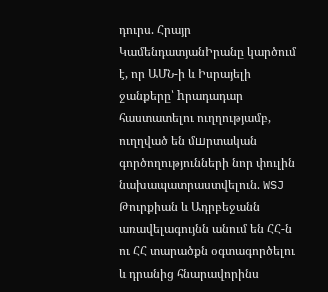դուրս. Հրայր ԿամենդատյանԻրանը կարծում է, որ ԱՄՆ-ի և Իսրայելի ջանքերը՝ hրադադար հաստատելու ուղղությամբ, ուղղված են մшրտական գործողությունների նոր փուլին նախապատրաստվելուն. WSJ Թուրքիան և Ադրբեջանն առավելագույնն անում են ՀՀ-ն ու ՀՀ տարածքն օգտագործելու և դրանից հնարավորինս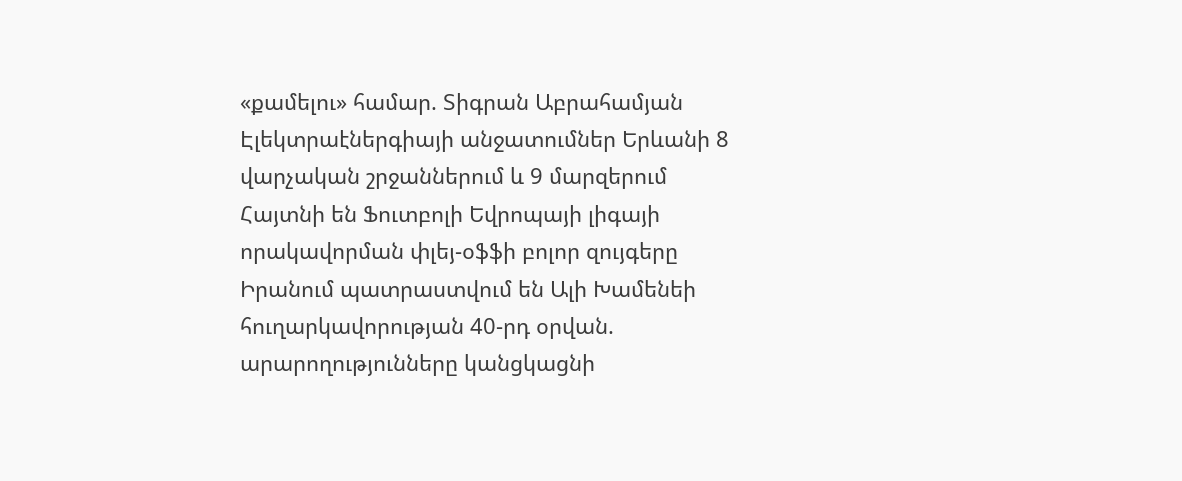«քամելու» համար. Տիգրան Աբրահամյան Էլեկտրաէներգիայի անջատումներ Երևանի 8 վարչական շրջաններում և 9 մարզերում Հայտնի են Ֆուտբոլի Եվրոպայի լիգայի որակավորման փլեյ-օֆֆի բոլոր զույգերը Իրանում պատրաստվում են Ալի Խամենեի հուղարկավորության 40-րդ օրվան. արարողությունները կանցկացնի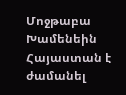Մոջթաբա Խամենեին Հայաստան է ժամանել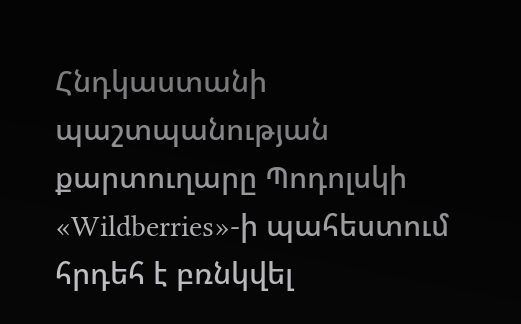Հնդկաստանի պաշտպանության քարտուղարը Պոդոլսկի «Wildberries»-ի պահեստում հրդեհ է բռնկվել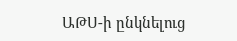ԱԹՍ-ի ընկնելուց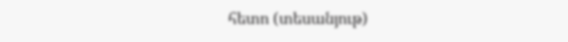հետո (տեսանյութ)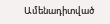Ամենադիտված